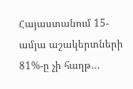Հայաստանում 15-ամյա աշակերտների 81%-ը չի հաղթ...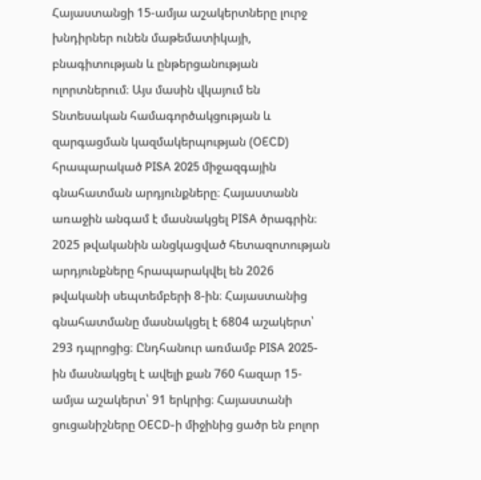Հայաստանցի 15-ամյա աշակերտները լուրջ խնդիրներ ունեն մաթեմատիկայի, բնագիտության և ընթերցանության ոլորտներում։ Այս մասին վկայում են Տնտեսական համագործակցության և զարգացման կազմակերպության (OECD) հրապարակած PISA 2025 միջազգային գնահատման արդյունքները։ Հայաստանն առաջին անգամ է մասնակցել PISA ծրագրին։ 2025 թվականին անցկացված հետազոտության արդյունքները հրապարակվել են 2026 թվականի սեպտեմբերի 8-ին։ Հայաստանից գնահատմանը մասնակցել է 6804 աշակերտ՝ 293 դպրոցից։ Ընդհանուր առմամբ PISA 2025-ին մասնակցել է ավելի քան 760 հազար 15-ամյա աշակերտ՝ 91 երկրից։ Հայաստանի ցուցանիշները OECD-ի միջինից ցածր են բոլոր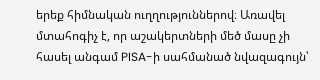երեք հիմնական ուղղություններով։ Առավել մտահոգիչ է, որ աշակերտների մեծ մասը չի հասել անգամ PISA-ի սահմանած նվազագույն՝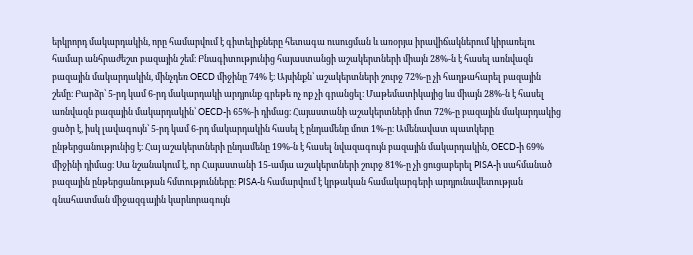երկրորդ մակարդակին, որը համարվում է գիտելիքները հետագա ուսուցման և առօրյա իրավիճակներում կիրառելու համար անհրաժեշտ բազային շեմ։ Բնագիտությունից հայաստանցի աշակերտների միայն 28%-ն է հասել առնվազն բազային մակարդակին, մինչդեռ OECD միջինը 74% է։ Այսինքն՝ աշակերտների շուրջ 72%-ը չի հաղթահարել բազային շեմը։ Բարձր՝ 5-րդ կամ 6-րդ մակարդակի արդյունք գրեթե ոչ ոք չի գրանցել։ Մաթեմատիկայից ևս միայն 28%-ն է հասել առնվազն բազային մակարդակին՝ OECD-ի 65%-ի դիմաց։ Հայաստանի աշակերտների մոտ 72%-ը բազային մակարդակից ցածր է, իսկ լավագույն՝ 5-րդ կամ 6-րդ մակարդակին հասել է ընդամենը մոտ 1%-ը։ Ամենավատ պատկերը ընթերցանությունից է։ Հայ աշակերտների ընդամենը 19%-ն է հասել նվազագույն բազային մակարդակին, OECD-ի 69% միջինի դիմաց։ Սա նշանակում է, որ Հայաստանի 15-ամյա աշակերտների շուրջ 81%-ը չի ցուցաբերել PISA-ի սահմանած բազային ընթերցանության հմտությունները։ PISA-ն համարվում է կրթական համակարգերի արդյունավետության գնահատման միջազգային կարևորագույն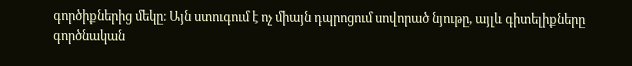գործիքներից մեկը։ Այն ստուգում է ոչ միայն դպրոցում սովորած նյութը, այլև գիտելիքները գործնական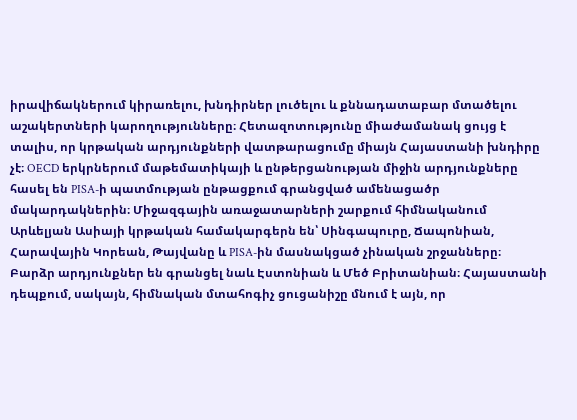իրավիճակներում կիրառելու, խնդիրներ լուծելու և քննադատաբար մտածելու աշակերտների կարողությունները։ Հետազոտությունը միաժամանակ ցույց է տալիս, որ կրթական արդյունքների վատթարացումը միայն Հայաստանի խնդիրը չէ։ OECD երկրներում մաթեմատիկայի և ընթերցանության միջին արդյունքները հասել են PISA-ի պատմության ընթացքում գրանցված ամենացածր մակարդակներին։ Միջազգային առաջատարների շարքում հիմնականում Արևելյան Ասիայի կրթական համակարգերն են՝ Սինգապուրը, Ճապոնիան, Հարավային Կորեան, Թայվանը և PISA-ին մասնակցած չինական շրջանները։ Բարձր արդյունքներ են գրանցել նաև Էստոնիան և Մեծ Բրիտանիան։ Հայաստանի դեպքում, սակայն, հիմնական մտահոգիչ ցուցանիշը մնում է այն, որ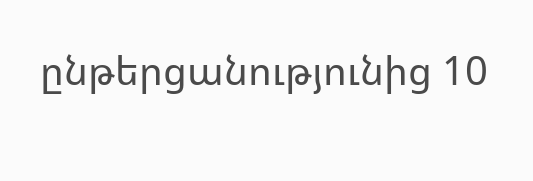ընթերցանությունից 10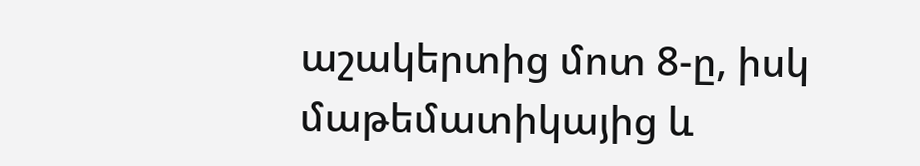աշակերտից մոտ 8-ը, իսկ մաթեմատիկայից և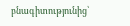բնագիտությունից՝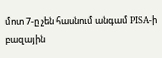մոտ 7-ը չեն հասնում անգամ PISA-ի բազային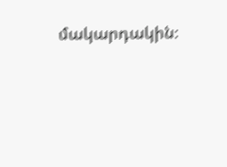մակարդակին։